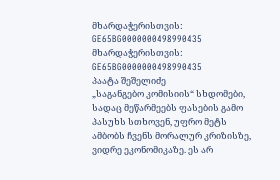მხარდაჭერისთვის: GE65BG0000000498990435
მხარდაჭერისთვის: GE65BG0000000498990435
პაატა შეშელიძე
„საგანგებო კომისიის“ სხდომები, სადაც მეწარმეებს ფასების გამო პასუხს სთხოვენ, უფრო მეტს ამბობს ჩვენს მორალურ კრიზისზე, ვიდრე ეკონომიკაზე. ეს არ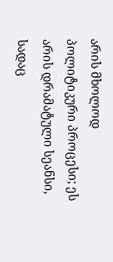არის მხოლოდ პოლიტიკური პროცესი; ეს არის დრამატული სეანსი, სადაც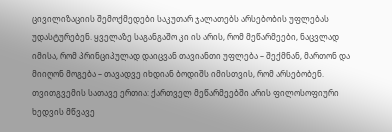ცივილიზაციის შემოქმედები საკუთარ ჯალათებს არსებობის უფლებას უდასტურებენ. ყველაზე საგანგაშო კი ის არის, რომ მეწარმეები, ნაცვლად იმისა, რომ პრინციპულად დაიცვან თავიანთი უფლება – შექმნან, მართონ და მიიღონ მოგება – თავადვე იხდიან ბოდიშს იმისთვის, რომ არსებობენ.
თვითგვემის სათავე ერთია: ქართველ მეწარმეებში არის ფილოსოფიური ხედვის მწვავე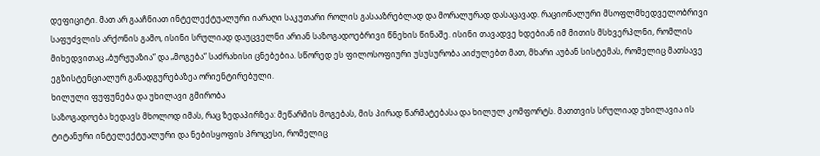დეფიციტი. მათ არ გააჩნიათ ინტელექტუალური იარაღი საკუთარი როლის გასააზრებლად და მორალურად დასაცავად. რაციონალური მსოფლმხედველობრივი საფუძვლის არქონის გამო, ისინი სრულიად დაუცველნი არიან საზოგადოებრივი წნეხის წინაშე. ისინი თავადვე ხდებიან იმ მითის მსხვერპლნი, რომლის მიხედვითაც „ბურჟუაზია“ და „მოგება“ საძრახისი ცნებებია. სწორედ ეს ფილოსოფიური უსუსურობა აიძულებთ მათ, მხარი აუბან სისტემას, რომელიც მათსავე ეგზისტენციალურ განადგურებაზეა ორიენტირებული.
ხილული ფუფუნება და უხილავი გმირობა
საზოგადოება ხედავს მხოლოდ იმას, რაც ზედაპირზეა: მეწარმის მოგებას, მის პირად წარმატებასა და ხილულ კომფორტს. მათთვის სრულიად უხილავია ის ტიტანური ინტელექტუალური და ნებისყოფის პროცესი, რომელიც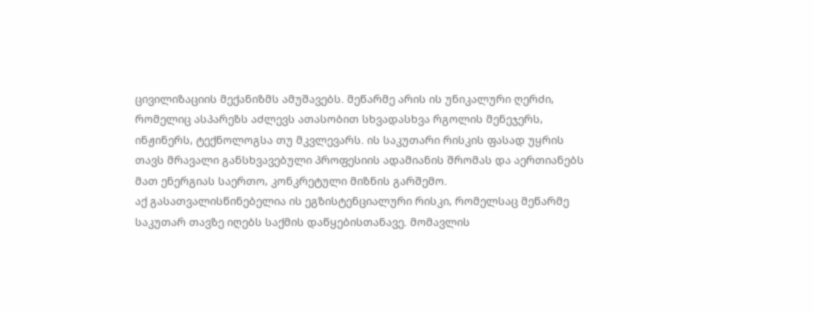ცივილიზაციის მექანიზმს ამუშავებს. მეწარმე არის ის უნიკალური ღერძი, რომელიც ასპარეზს აძლევს ათასობით სხვადასხვა რგოლის მენეჯერს, ინჟინერს, ტექნოლოგსა თუ მკვლევარს. ის საკუთარი რისკის ფასად უყრის თავს მრავალი განსხვავებული პროფესიის ადამიანის შრომას და აერთიანებს მათ ენერგიას საერთო, კონკრეტული მიზნის გარშემო.
აქ გასათვალისწინებელია ის ეგზისტენციალური რისკი, რომელსაც მეწარმე საკუთარ თავზე იღებს საქმის დაწყებისთანავე. მომავლის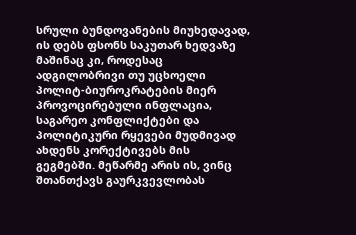სრული ბუნდოვანების მიუხედავად, ის დებს ფსონს საკუთარ ხედვაზე მაშინაც კი, როდესაც ადგილობრივი თუ უცხოელი პოლიტ-ბიუროკრატების მიერ პროვოცირებული ინფლაცია, საგარეო კონფლიქტები და პოლიტიკური რყევები მუდმივად ახდენს კორექტივებს მის გეგმებში. მეწარმე არის ის, ვინც შთანთქავს გაურკვევლობას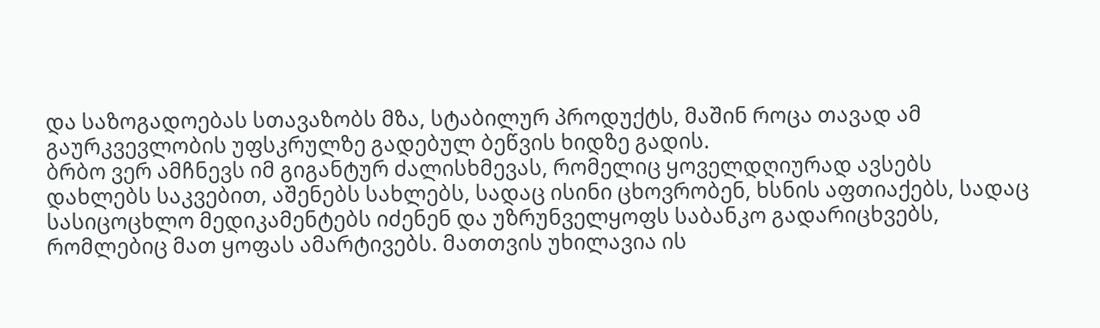და საზოგადოებას სთავაზობს მზა, სტაბილურ პროდუქტს, მაშინ როცა თავად ამ გაურკვევლობის უფსკრულზე გადებულ ბეწვის ხიდზე გადის.
ბრბო ვერ ამჩნევს იმ გიგანტურ ძალისხმევას, რომელიც ყოველდღიურად ავსებს დახლებს საკვებით, აშენებს სახლებს, სადაც ისინი ცხოვრობენ, ხსნის აფთიაქებს, სადაც სასიცოცხლო მედიკამენტებს იძენენ და უზრუნველყოფს საბანკო გადარიცხვებს, რომლებიც მათ ყოფას ამარტივებს. მათთვის უხილავია ის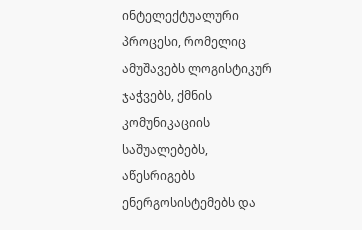ინტელექტუალური პროცესი, რომელიც ამუშავებს ლოგისტიკურ ჯაჭვებს, ქმნის კომუნიკაციის საშუალებებს, აწესრიგებს ენერგოსისტემებს და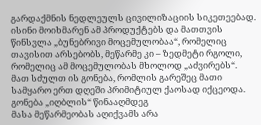გარდაქმნის ნედლეულს ცივილიზაციის სიკეთეებად. ისინი მოიხმარენ ამ პროდუქტებს და მათთვის წინსვლა „ბუნებრივი მოცემულობაა“, რომელიც თავისით არსებობს, მეწარმე კი – ზედმეტი რგოლი, რომელიც ამ მოცემულობას მხოლოდ „აძვირებს“. მათ სძულთ ის გონება, რომლის გარეშეც მათი სამყარო ერთ დღეში პრიმიტიულ ქაოსად იქცეოდა.
გონება „იღბლის“ წინააღმდეგ
მასა მეწარმეობას აღიქვამს არა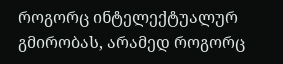როგორც ინტელექტუალურ გმირობას, არამედ როგორც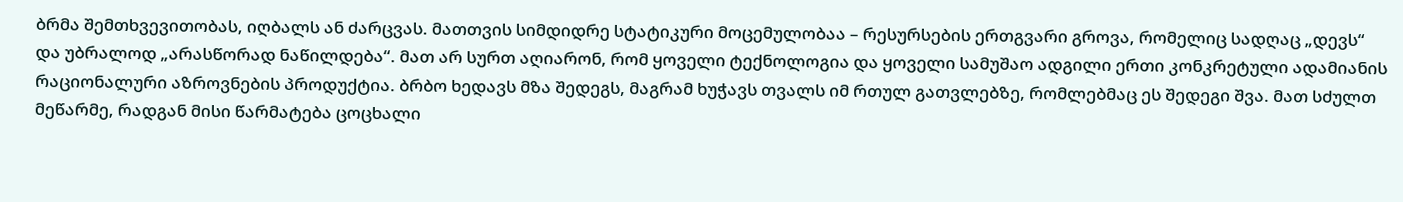ბრმა შემთხვევითობას, იღბალს ან ძარცვას. მათთვის სიმდიდრე სტატიკური მოცემულობაა – რესურსების ერთგვარი გროვა, რომელიც სადღაც „დევს“ და უბრალოდ „არასწორად ნაწილდება“. მათ არ სურთ აღიარონ, რომ ყოველი ტექნოლოგია და ყოველი სამუშაო ადგილი ერთი კონკრეტული ადამიანის რაციონალური აზროვნების პროდუქტია. ბრბო ხედავს მზა შედეგს, მაგრამ ხუჭავს თვალს იმ რთულ გათვლებზე, რომლებმაც ეს შედეგი შვა. მათ სძულთ მეწარმე, რადგან მისი წარმატება ცოცხალი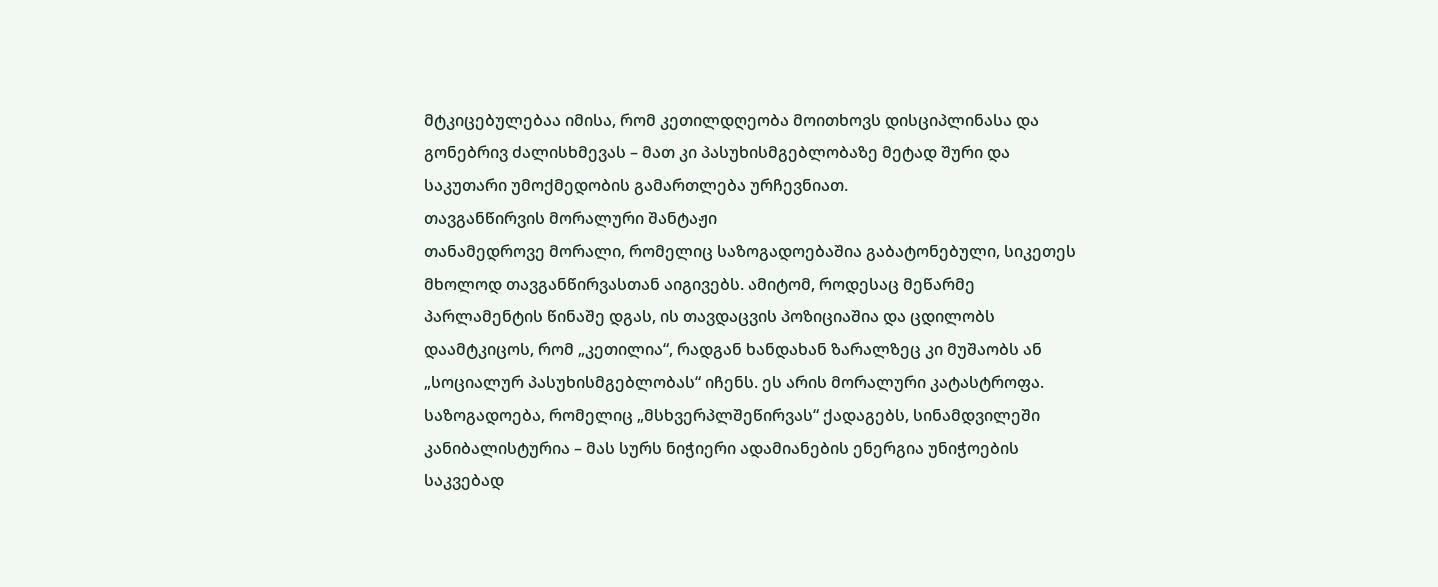მტკიცებულებაა იმისა, რომ კეთილდღეობა მოითხოვს დისციპლინასა და გონებრივ ძალისხმევას – მათ კი პასუხისმგებლობაზე მეტად შური და საკუთარი უმოქმედობის გამართლება ურჩევნიათ.
თავგანწირვის მორალური შანტაჟი
თანამედროვე მორალი, რომელიც საზოგადოებაშია გაბატონებული, სიკეთეს მხოლოდ თავგანწირვასთან აიგივებს. ამიტომ, როდესაც მეწარმე პარლამენტის წინაშე დგას, ის თავდაცვის პოზიციაშია და ცდილობს დაამტკიცოს, რომ „კეთილია“, რადგან ხანდახან ზარალზეც კი მუშაობს ან „სოციალურ პასუხისმგებლობას“ იჩენს. ეს არის მორალური კატასტროფა. საზოგადოება, რომელიც „მსხვერპლშეწირვას“ ქადაგებს, სინამდვილეში კანიბალისტურია – მას სურს ნიჭიერი ადამიანების ენერგია უნიჭოების საკვებად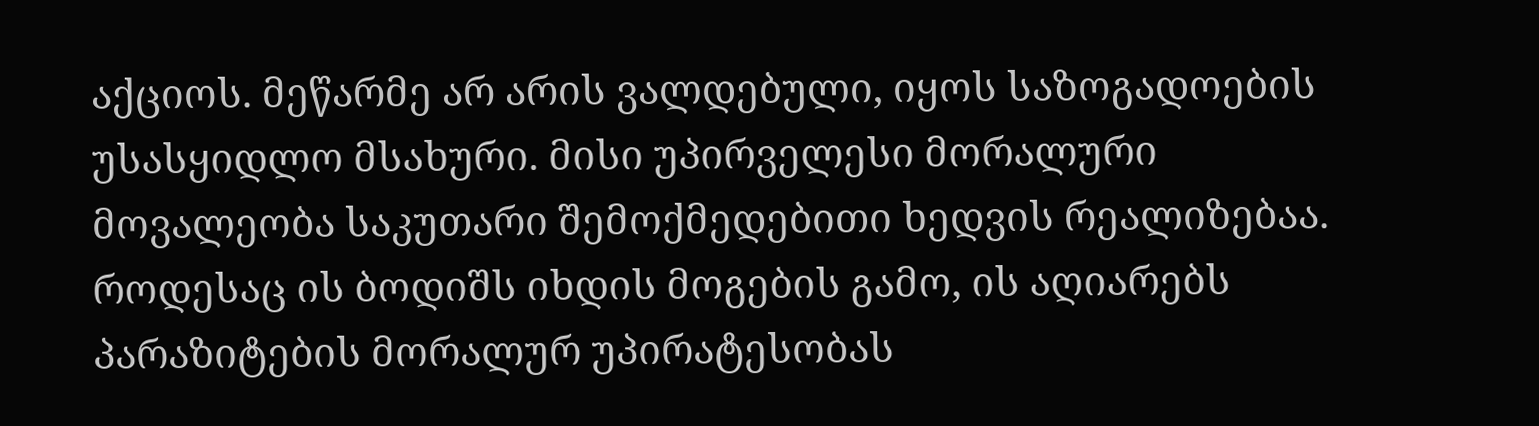აქციოს. მეწარმე არ არის ვალდებული, იყოს საზოგადოების უსასყიდლო მსახური. მისი უპირველესი მორალური მოვალეობა საკუთარი შემოქმედებითი ხედვის რეალიზებაა. როდესაც ის ბოდიშს იხდის მოგების გამო, ის აღიარებს პარაზიტების მორალურ უპირატესობას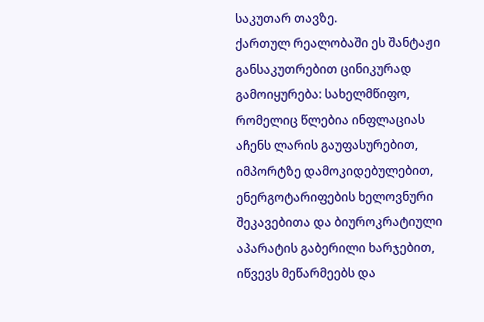საკუთარ თავზე.
ქართულ რეალობაში ეს შანტაჟი განსაკუთრებით ცინიკურად გამოიყურება: სახელმწიფო, რომელიც წლებია ინფლაციას აჩენს ლარის გაუფასურებით, იმპორტზე დამოკიდებულებით, ენერგოტარიფების ხელოვნური შეკავებითა და ბიუროკრატიული აპარატის გაბერილი ხარჯებით, იწვევს მეწარმეებს და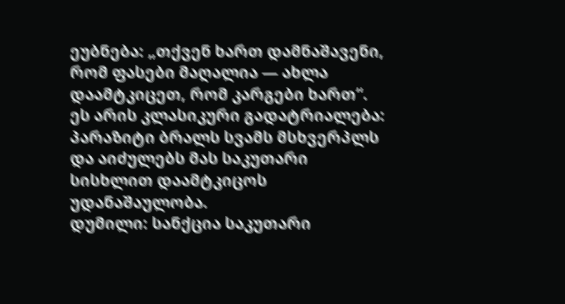ეუბნება: „თქვენ ხართ დამნაშავენი, რომ ფასები მაღალია — ახლა დაამტკიცეთ, რომ კარგები ხართ“. ეს არის კლასიკური გადატრიალება: პარაზიტი ბრალს სვამს მსხვერპლს და აიძულებს მას საკუთარი სისხლით დაამტკიცოს უდანაშაულობა.
დუმილი: სანქცია საკუთარი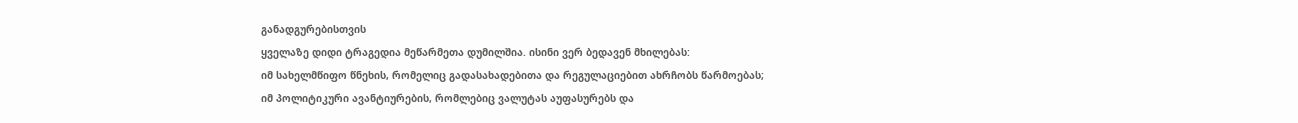განადგურებისთვის
ყველაზე დიდი ტრაგედია მეწარმეთა დუმილშია. ისინი ვერ ბედავენ მხილებას:
იმ სახელმწიფო წნეხის, რომელიც გადასახადებითა და რეგულაციებით ახრჩობს წარმოებას;
იმ პოლიტიკური ავანტიურების, რომლებიც ვალუტას აუფასურებს და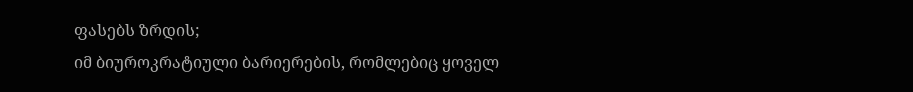ფასებს ზრდის;
იმ ბიუროკრატიული ბარიერების, რომლებიც ყოველ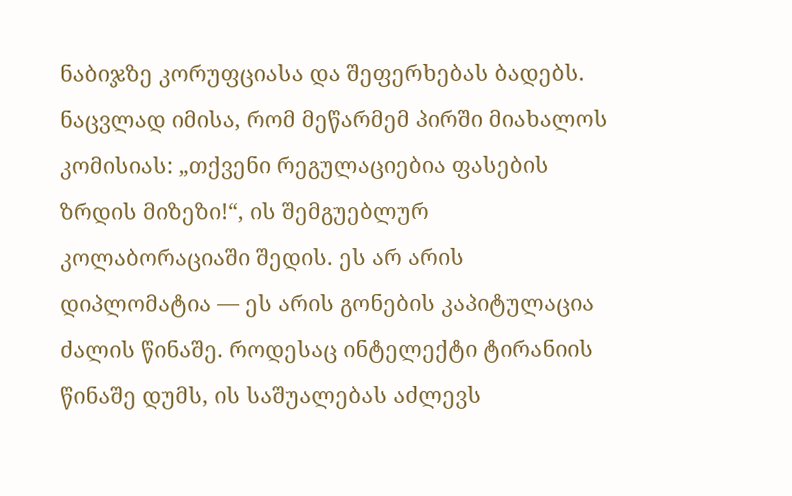ნაბიჯზე კორუფციასა და შეფერხებას ბადებს.
ნაცვლად იმისა, რომ მეწარმემ პირში მიახალოს კომისიას: „თქვენი რეგულაციებია ფასების ზრდის მიზეზი!“, ის შემგუებლურ კოლაბორაციაში შედის. ეს არ არის დიპლომატია — ეს არის გონების კაპიტულაცია ძალის წინაშე. როდესაც ინტელექტი ტირანიის წინაშე დუმს, ის საშუალებას აძლევს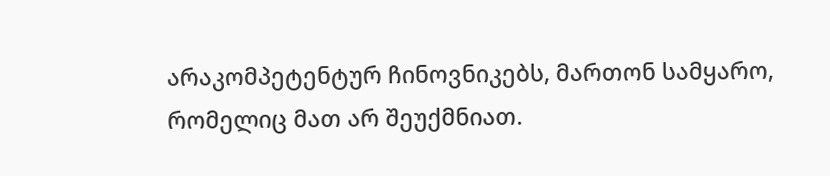არაკომპეტენტურ ჩინოვნიკებს, მართონ სამყარო, რომელიც მათ არ შეუქმნიათ.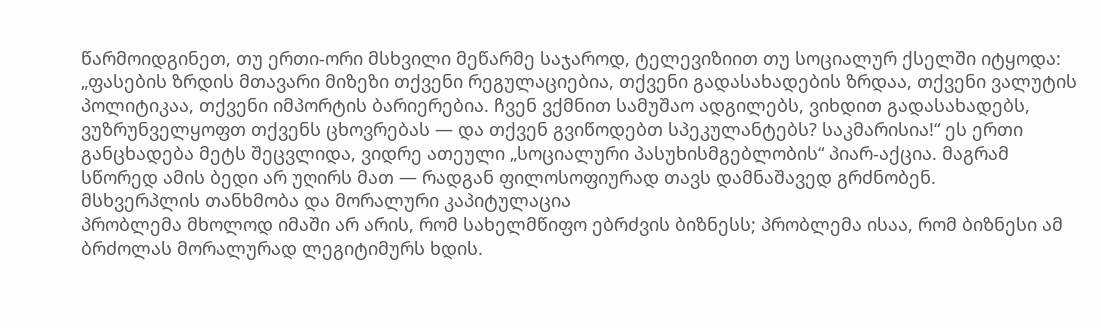წარმოიდგინეთ, თუ ერთი-ორი მსხვილი მეწარმე საჯაროდ, ტელევიზიით თუ სოციალურ ქსელში იტყოდა: „ფასების ზრდის მთავარი მიზეზი თქვენი რეგულაციებია, თქვენი გადასახადების ზრდაა, თქვენი ვალუტის პოლიტიკაა, თქვენი იმპორტის ბარიერებია. ჩვენ ვქმნით სამუშაო ადგილებს, ვიხდით გადასახადებს, ვუზრუნველყოფთ თქვენს ცხოვრებას — და თქვენ გვიწოდებთ სპეკულანტებს? საკმარისია!“ ეს ერთი განცხადება მეტს შეცვლიდა, ვიდრე ათეული „სოციალური პასუხისმგებლობის“ პიარ-აქცია. მაგრამ სწორედ ამის ბედი არ უღირს მათ — რადგან ფილოსოფიურად თავს დამნაშავედ გრძნობენ.
მსხვერპლის თანხმობა და მორალური კაპიტულაცია
პრობლემა მხოლოდ იმაში არ არის, რომ სახელმწიფო ებრძვის ბიზნესს; პრობლემა ისაა, რომ ბიზნესი ამ ბრძოლას მორალურად ლეგიტიმურს ხდის.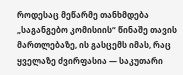როდესაც მეწარმე თანხმდება „საგანგებო კომისიის“ წინაშე თავის მართლებაზე, ის გასცემს იმას, რაც ყველაზე ძვირფასია — საკუთარი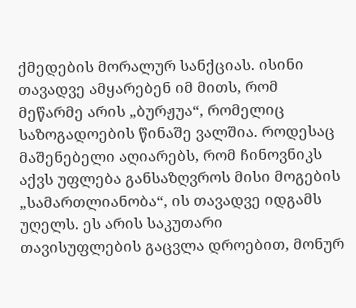ქმედების მორალურ სანქციას. ისინი თავადვე ამყარებენ იმ მითს, რომ მეწარმე არის „ბურჟუა“, რომელიც საზოგადოების წინაშე ვალშია. როდესაც მაშენებელი აღიარებს, რომ ჩინოვნიკს აქვს უფლება განსაზღვროს მისი მოგების „სამართლიანობა“, ის თავადვე იდგამს უღელს. ეს არის საკუთარი თავისუფლების გაცვლა დროებით, მონურ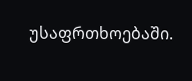უსაფრთხოებაში.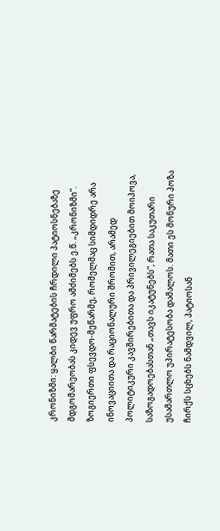კრონიზმი: ყალბი წარმატების ჩრდილი პატიოსნებაზე
მდგომარეობას კიდევ უფრო ამძიმებს ე.წ. „კრონიზმი“. ზოგიერთი ფსევდო-მეწარმე, რომელმაც სიმდიდრე არა ინოვაციითა და რაციონალური შრომით, არამედ პოლიტიკური კავშირებითა და პრივილეგიებით მოიპოვა, საზოგადოებასთან „თავს იკატუნებს“, რათა საკუთარი უსამართლო უპირატესობა დამალოს. მათი ეს მონური პოზა ჩირქს სცხებს ნამდვილ, პატიოსან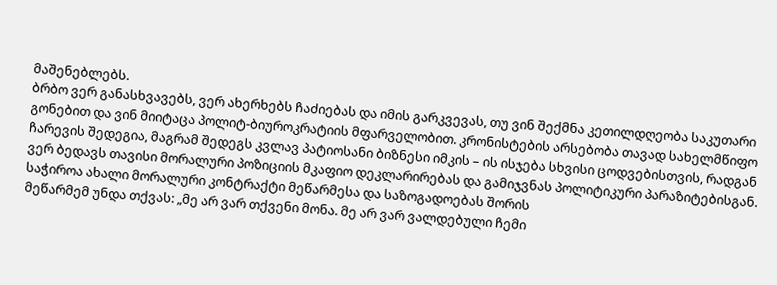მაშენებლებს.
ბრბო ვერ განასხვავებს, ვერ ახერხებს ჩაძიებას და იმის გარკვევას, თუ ვინ შექმნა კეთილდღეობა საკუთარი გონებით და ვინ მიიტაცა პოლიტ-ბიუროკრატიის მფარველობით. კრონისტების არსებობა თავად სახელმწიფო ჩარევის შედეგია, მაგრამ შედეგს კვლავ პატიოსანი ბიზნესი იმკის – ის ისჯება სხვისი ცოდვებისთვის, რადგან ვერ ბედავს თავისი მორალური პოზიციის მკაფიო დეკლარირებას და გამიჯვნას პოლიტიკური პარაზიტებისგან.
საჭიროა ახალი მორალური კონტრაქტი მეწარმესა და საზოგადოებას შორის
მეწარმემ უნდა თქვას: „მე არ ვარ თქვენი მონა. მე არ ვარ ვალდებული ჩემი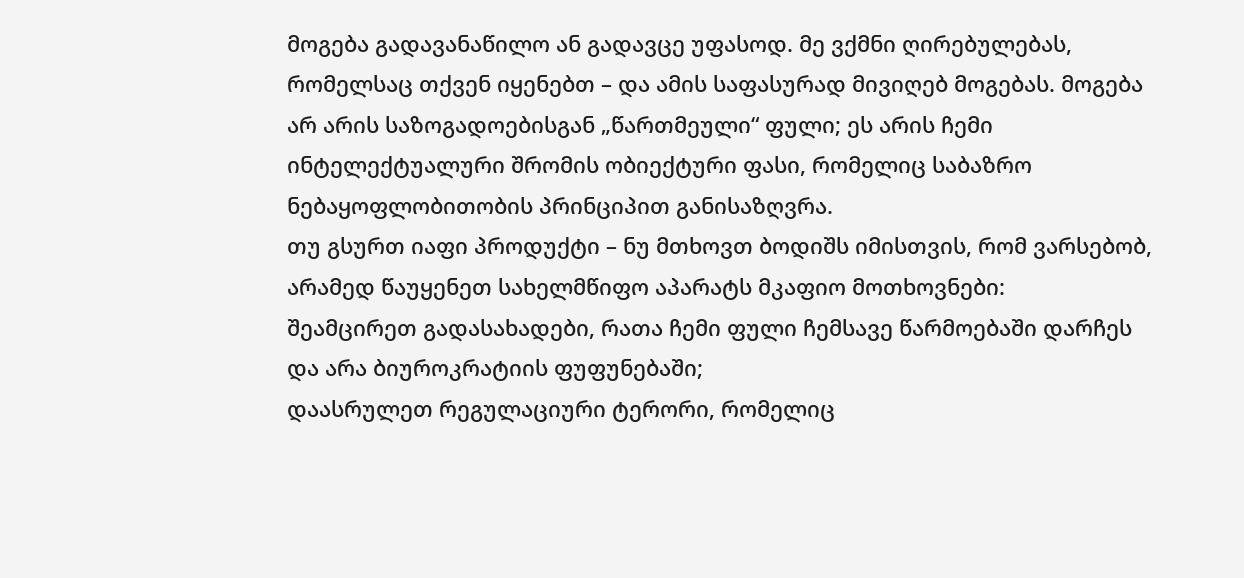მოგება გადავანაწილო ან გადავცე უფასოდ. მე ვქმნი ღირებულებას, რომელსაც თქვენ იყენებთ – და ამის საფასურად მივიღებ მოგებას. მოგება არ არის საზოგადოებისგან „წართმეული“ ფული; ეს არის ჩემი ინტელექტუალური შრომის ობიექტური ფასი, რომელიც საბაზრო ნებაყოფლობითობის პრინციპით განისაზღვრა.
თუ გსურთ იაფი პროდუქტი – ნუ მთხოვთ ბოდიშს იმისთვის, რომ ვარსებობ, არამედ წაუყენეთ სახელმწიფო აპარატს მკაფიო მოთხოვნები:
შეამცირეთ გადასახადები, რათა ჩემი ფული ჩემსავე წარმოებაში დარჩეს და არა ბიუროკრატიის ფუფუნებაში;
დაასრულეთ რეგულაციური ტერორი, რომელიც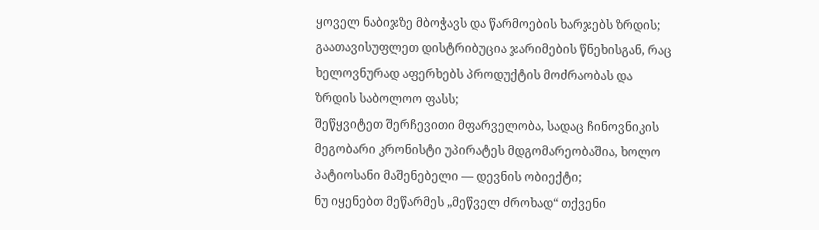ყოველ ნაბიჯზე მბოჭავს და წარმოების ხარჯებს ზრდის;
გაათავისუფლეთ დისტრიბუცია ჯარიმების წნეხისგან, რაც ხელოვნურად აფერხებს პროდუქტის მოძრაობას და ზრდის საბოლოო ფასს;
შეწყვიტეთ შერჩევითი მფარველობა, სადაც ჩინოვნიკის მეგობარი კრონისტი უპირატეს მდგომარეობაშია, ხოლო პატიოსანი მაშენებელი — დევნის ობიექტი;
ნუ იყენებთ მეწარმეს „მეწველ ძროხად“ თქვენი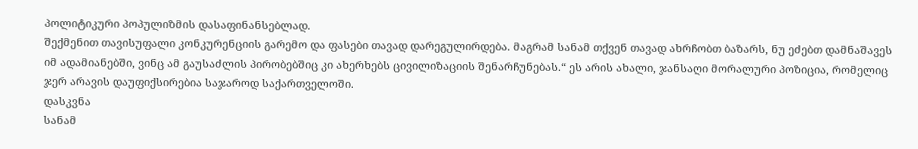პოლიტიკური პოპულიზმის დასაფინანსებლად.
შექმენით თავისუფალი კონკურენციის გარემო და ფასები თავად დარეგულირდება. მაგრამ სანამ თქვენ თავად ახრჩობთ ბაზარს, ნუ ეძებთ დამნაშავეს იმ ადამიანებში, ვინც ამ გაუსაძლის პირობებშიც კი ახერხებს ცივილიზაციის შენარჩუნებას.“ ეს არის ახალი, ჯანსაღი მორალური პოზიცია, რომელიც ჯერ არავის დაუფიქსირებია საჯაროდ საქართველოში.
დასკვნა
სანამ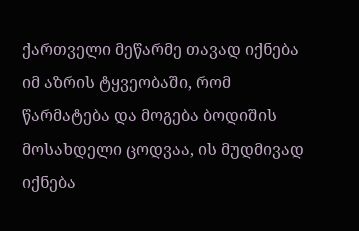ქართველი მეწარმე თავად იქნება იმ აზრის ტყვეობაში, რომ წარმატება და მოგება ბოდიშის მოსახდელი ცოდვაა, ის მუდმივად იქნება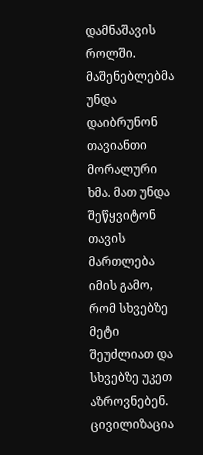დამნაშავის როლში. მაშენებლებმა უნდა დაიბრუნონ თავიანთი მორალური ხმა. მათ უნდა შეწყვიტონ თავის მართლება იმის გამო, რომ სხვებზე მეტი შეუძლიათ და სხვებზე უკეთ აზროვნებენ. ცივილიზაცია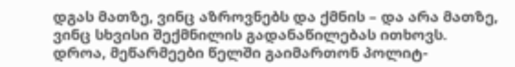დგას მათზე, ვინც აზროვნებს და ქმნის – და არა მათზე, ვინც სხვისი შექმნილის გადანაწილებას ითხოვს. დროა, მეწარმეები წელში გაიმართონ პოლიტ-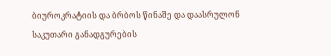ბიუროკრატიის და ბრბოს წინაშე და დაასრულონ საკუთარი განადგურების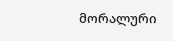მორალური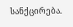სანქცირება.